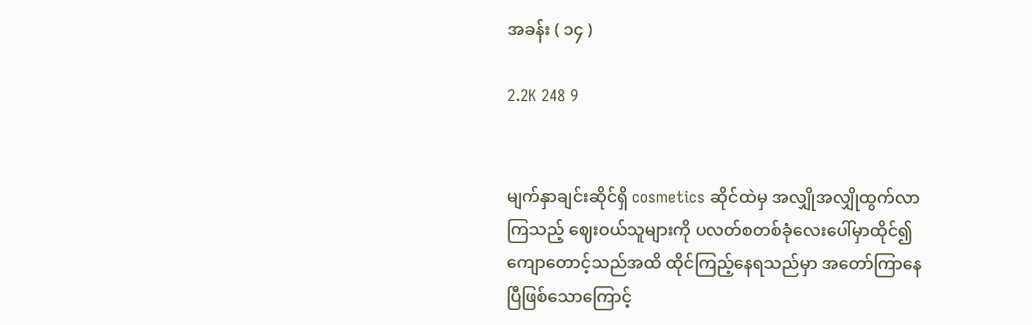အခန်း ( ၁၄ )

2.2K 248 9


မျက်နှာချင်းဆိုင်ရှိ cosmetics ဆိုင်ထဲမှ အလျှိုအလျှိုထွက်လာကြသည့် ဈေးဝယ်သူများကို ပလတ်စတစ်ခုံလေးပေါ်မှာထိုင်၍ ကျောတောင့်သည်အထိ ထိုင်ကြည့်နေရသည်မှာ အတော်ကြာနေပြီဖြစ်သောကြောင့်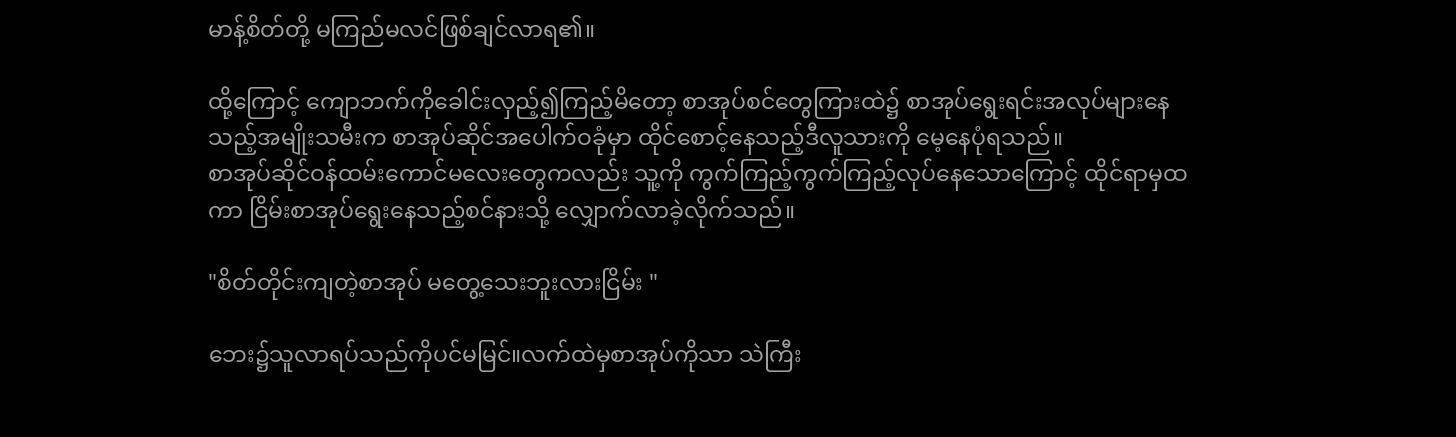မာန့်စိတ်တို့ မကြည်မလင်ဖြစ်ချင်လာရ၏။

ထို့ကြောင့် ကျောဘက်ကိုခေါင်းလှည့်၍ကြည့်မိတော့ စာအုပ်စင်တွေကြားထဲ၌ စာအုပ်ရွေးရင်းအလုပ်များနေသည့်အမျိုးသမီးက စာအုပ်ဆိုင်အပေါက်ဝခုံမှာ ထိုင်စောင့်နေသည့်ဒီလူသားကို မေ့နေပုံရသည်။
စာအုပ်ဆိုင်ဝန်ထမ်းကောင်မလေးတွေကလည်း သူ့ကို ကွက်ကြည့်ကွက်ကြည့်လုပ်နေသောကြောင့် ထိုင်ရာမှထကာ ငြိမ်းစာအုပ်ရွေးနေသည့်‌စင်နားသို့ လျှောက်လာခဲ့လိုက်သည်။

"စိတ်တိုင်းကျတဲ့စာအုပ် မတွေ့သေးဘူးလားငြိမ်း "

ဘေး၌သူလာရပ်သည်ကိုပင်မမြင်။လက်ထဲမှစာအုပ်ကိုသာ သဲကြီး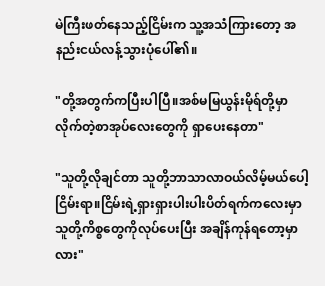မဲကြီးဖတ်နေသည့်ငြိမ်းက သူ့အသံကြားတော့ အနည်းငယ်လန့်သွားပုံပေါ်၏။

"တို့အတွက်ကပြီးပါပြီ။အစ်မမြယွန်းမိုရ်တို့မှာလိုက်တဲ့စာအုပ်လေးတွေကို ရှာပေးနေတာ"

"သူတို့လိုချင်တာ သူတို့ဘာသာလာဝယ်လိမ့်မယ်ပေါ့ငြိမ်းရာ။ငြိမ်းရဲ့ရှားရှားပါးပါးပိတ်ရက်ကလေးမှာ သူတို့ကိစ္စတွေကိုလုပ်ပေးပြီး အချိန်ကုန်ရတော့မှာလား"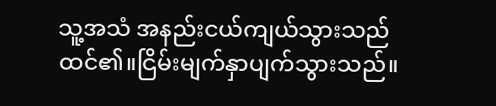သူ့အသံ အနည်းငယ်ကျယ်သွားသည်ထင်၏။ငြိမ်းမျက်နှာပျက်သွားသည်။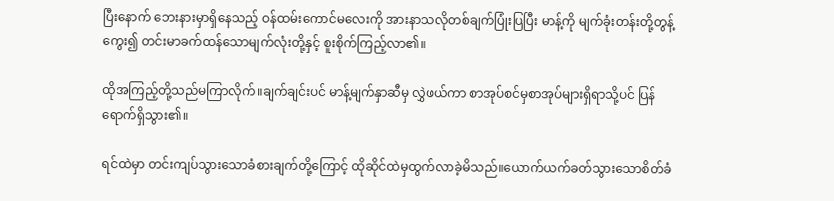ပြီးနောက် ဘေးနားမှာရှိနေသည့် ဝန်ထမ်းကောင်မလေးကို အားနာသလိုတစ်ချက်ပြုံးပြပြီး မာန့်ကို မျက်ခုံးတန်းတို့တွန့်ကွေး၍ တင်းမာခက်ထန်သောမျက်လုံးတို့နှင့် စူးစိုက်ကြည့်လာ၏။

ထိုအကြည့်တို့သည်မကြာလိုက်။ချက်ချင်းပင် မာန့်မျက်နှာဆီမှ လွှဲဖယ်ကာ စာအုပ်စင်မှစာအုပ်များရှိရာသို့ပင် ပြန်ရောက်ရှိသွား၏။

ရင်ထဲမှာ တင်းကျပ်သွားသောခံစားချက်တို့ကြောင့် ထိုဆိုင်ထဲမှထွက်လာခဲ့မိသည်။ယောက်ယက်ခတ်သွားသောစိတ်ခံ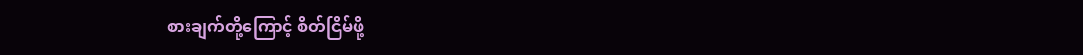စားချက်တို့ကြောင့် စိတ်ငြိမ်ဖို့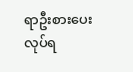ရာဦးစားပေးလုပ်ရ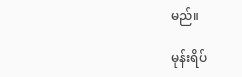မည်။

မုန်းရိပ်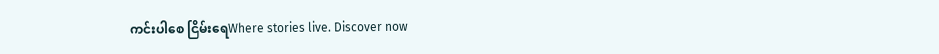ကင်းပါစေ ငြိမ်းရေWhere stories live. Discover now